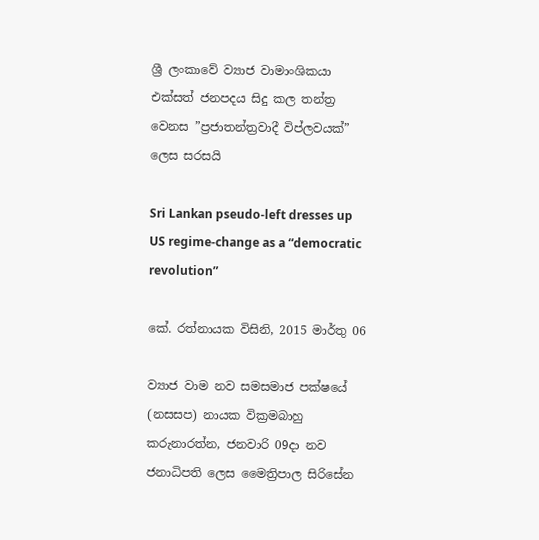ශ්‍රී ලංකාවේ ව්‍යාජ වාමාංශිකයා එක්සත් ජනපදය සිදු කල තන්ත්‍ර වෙනස ”ප්‍රජාතන්ත්‍රවාදී විප්ලවයක්” ලෙස සරසයි

Sri Lankan pseudo-left dresses up US regime-change as a “democratic revolution”

කේ. රත්නායක විසිනි, 2015 මාර්තු 06

ව්‍යාජ වාම නව සමසමාජ පක්ෂයේ (නසසප) නායක වික්‍රමබාහු කරුනාරත්න, ජනවාරි 09දා නව ජනාධිපති ලෙස මෛත්‍රිපාල සිරිසේන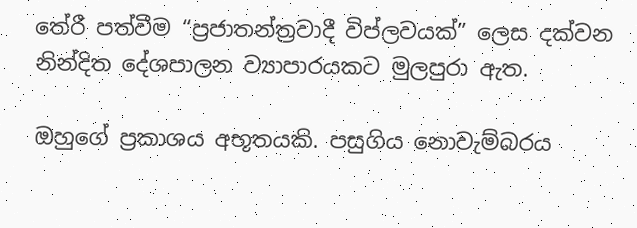තේරී පත්වීම “ප්‍රජාතන්ත්‍රවාදී විප්ලවයක්” ලෙස දක්වන නින්දිත දේශපාලන ව්‍යාපාරයකට මුලපුරා ඇත.

ඔහුගේ ප්‍රකාශය අභූතයකි. පසුගිය නොවැම්බරය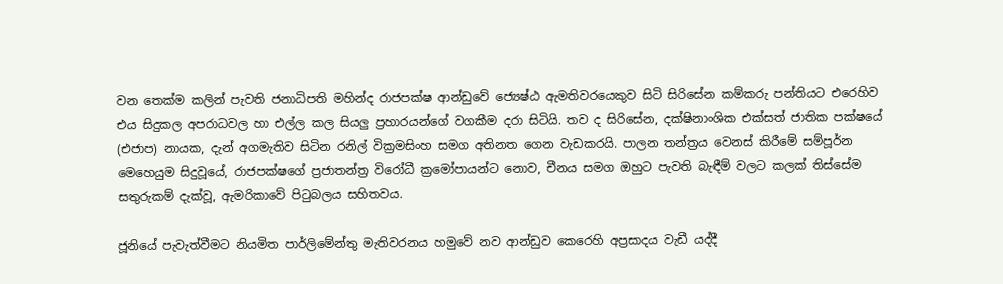වන තෙක්ම කලින් පැවති ජනාධිපති මහින්ද රාජපක්ෂ ආන්ඩුවේ ජ්‍යෙෂ්ඨ ඇමතිවරයෙකුව සිටි සිරිසේන කම්කරු පන්තියට එරෙහිව එය සිදුකල අපරාධවල හා එල්ල කල සියලු ප්‍රහාරයන්ගේ වගකීම දරා සිටියි. තව ද සිරිසේන, දක්ෂිනාංශික එක්සත් ජාතික පක්ෂයේ (එජාප) නායක, දැන් අගමැතිව සිටින රනිල් වික්‍රමසිංහ සමග අතිනත ගෙන වැඩකරයි. පාලන තන්ත්‍රය වෙනස් කිරීමේ සම්පූර්න මෙහෙයුම සිදුවූයේ, රාජපක්ෂගේ ප්‍රජාතන්ත්‍ර විරෝධී ක්‍රමෝපායන්ට නොව, චීනය සමග ඔහුට පැවති බැඳීම් වලට කලක් තිස්සේම සතුරුකම් දැක්වූ, ඇමරිකාවේ පිටුබලය සහිතවය.

ජූනියේ පැවැත්වීමට නියමිත පාර්ලිමේන්තු මැතිවරනය හමුවේ නව ආන්ඩුව කෙරෙහි අප්‍රසාදය වැඩී යද්දී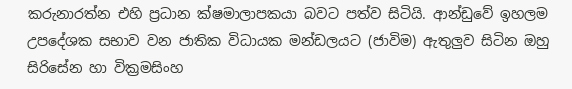කරුනාරත්න එහි ප්‍රධාන ක්ෂමාලාපකයා බවට පත්ව සිටියි. ආන්ඩුවේ ඉහලම උපදේශක සභාව වන ජාතික විධායක මන්ඩලයට (ජාවිම) ඇතුලුව සිටින ඔහු සිරිසේන හා වික්‍රමසිංහ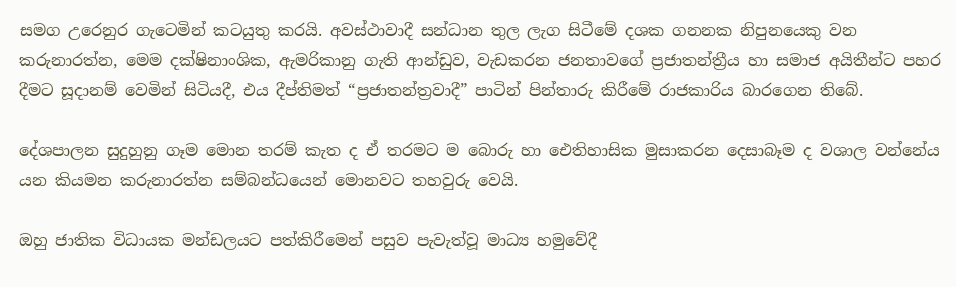සමග උරෙනුර ගැටෙමින් කටයුතු කරයි. අවස්ථාවාදී සන්ධාන තුල ලැග සිටීමේ දශක ගනනක නිපුනයෙකු වන කරුනාරත්න, මෙම දක්ෂිනාංශික, ඇමරිකානු ගැති ආන්ඩුව, වැඩකරන ජනතාවගේ ප්‍රජාතන්ත්‍රීය හා සමාජ අයිතීන්ට පහර දීමට සූදානම් වෙමින් සිටියදී, එය දීප්තිමත් “ප්‍රජාතන්ත්‍රවාදී” පාටින් පින්තාරු කිරීමේ රාජකාරිය බාරගෙන තිබේ.

දේශපාලන සුදුහුනු ගෑම මොන තරම් කැත ද ඒ තරමට ම බොරු හා ඓතිහාසික මුසාකරන දෙසාබෑම ද වශාල වන්නේය යන කියමන කරුනාරත්න සම්බන්ධයෙන් මොනවට තහවුරු වෙයි.

ඔහු ජාතික විධායක මන්ඩලයට පත්කිරීමෙන් පසුව පැවැත්වූ මාධ්‍ය හමුවේදී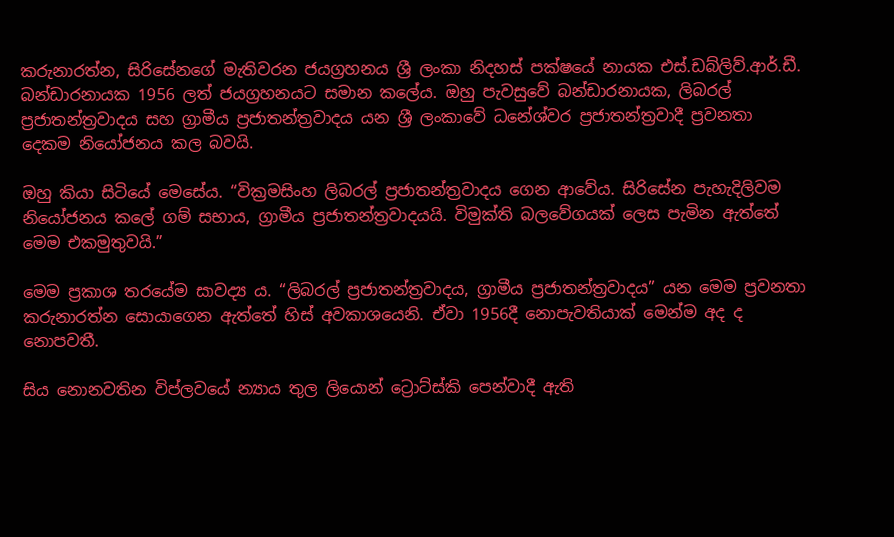කරුනාරත්න, සිරිසේනගේ මැතිවරන ජයග්‍රහනය ශ්‍රී ලංකා නිදහස් පක්ෂයේ නායක එස්.ඩබ්ලිව්.ආර්.ඩී. බන්ඩාරනායක 1956 ලත් ජයග්‍රහනයට සමාන කලේය. ඔහු පැවසුවේ බන්ඩාරනායක, ලිබරල් ප්‍රජාතන්ත්‍රවාදය සහ ග්‍රාමීය ප්‍රජාතන්ත්‍රවාදය යන ශ්‍රී ලංකාවේ ධනේශ්වර ප්‍රජාතන්ත්‍රවාදී ප්‍රවනතා දෙකම නියෝජනය කල බවයි.

ඔහු කියා සිටියේ මෙසේය. “වික්‍රමසිංහ ලිබරල් ප්‍රජාතන්ත්‍රවාදය ගෙන ආවේය. සිරිසේන පැහැදිලිවම නියෝජනය කලේ ගම් සභාය, ග්‍රාමීය ප්‍රජාතන්ත්‍රවාදයයි. විමුක්ති බලවේගයක් ලෙස පැමින ඇත්තේ මෙම එකමුතුවයි.”

මෙම ප්‍රකාශ තරයේම සාවද්‍ය ය. “ලිබරල් ප්‍රජාතන්ත්‍රවාදය, ග්‍රාමීය ප්‍රජාතන්ත්‍රවාදය” යන මෙම ප්‍රවනතා කරුනාරත්න සොයාගෙන ඇත්තේ හිස් අවකාශයෙනි. ඒවා 1956දී නොපැවතියාක් මෙන්ම අද ද නොපවතී.

සිය නොනවතින විප්ලවයේ න්‍යාය තුල ලියොන් ට්‍රොට්ස්කි පෙන්වාදී ඇති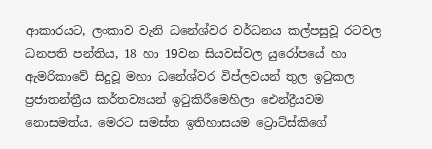ආකාරයට, ලංකාව වැනි ධනේශ්වර වර්ධනය කල්පසුවූ රටවල ධනපති පන්තිය, 18 හා 19වන සියවස්වල යුරෝපයේ හා ඇමරිකාවේ සිදුවූ මහා ධනේශ්වර විප්ලවයන් තුල ඉටුකල ප්‍රජාතන්ත්‍රීය කර්තව්‍යයන් ඉටුකිරීමෙහිලා ඓන්ද්‍රීයවම නොසමත්ය. මෙරට සමස්ත ඉතිහාසයම ට්‍රොට්ස්කිගේ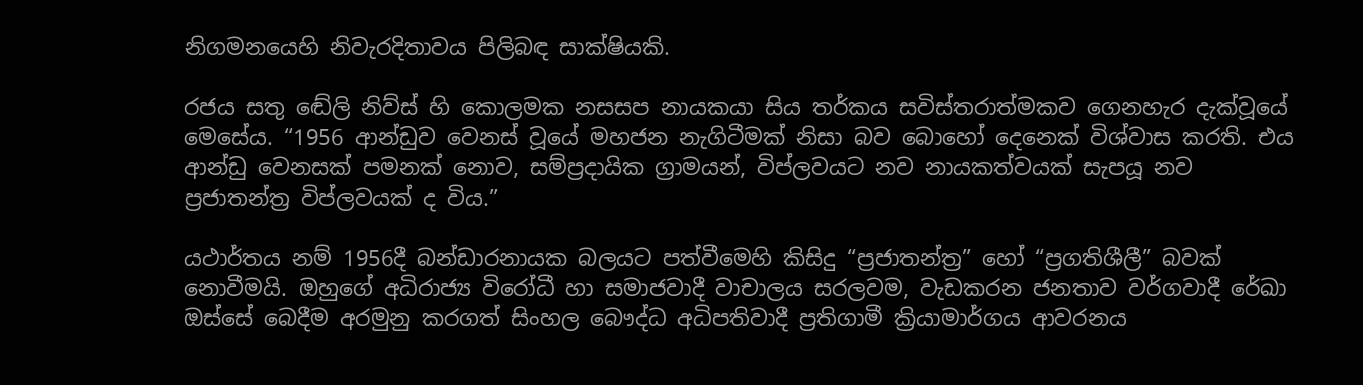නිගමනයෙහි නිවැරදිතාවය පිලිබඳ සාක්ෂියකි.

රජය සතු ඬේලි නිව්ස් හි කොලමක නසසප නායකයා සිය තර්කය සවිස්තරාත්මකව ගෙනහැර දැක්වූයේ මෙසේය. “1956 ආන්ඩුව වෙනස් වූයේ මහජන නැගිටීමක් නිසා බව බොහෝ දෙනෙක් විශ්වාස කරති. එය ආන්ඩු වෙනසක් පමනක් නොව, සම්ප්‍රදායික ග්‍රාමයන්, විප්ලවයට නව නායකත්වයක් සැපයූ නව ප්‍රජාතන්ත්‍ර විප්ලවයක් ද විය.”

යථාර්තය නම් 1956දී බන්ඩාරනායක බලයට පත්වීමෙහි කිසිදු “ප්‍රජාතන්ත්‍ර” හෝ “ප්‍රගතිශීලී” බවක් නොවීමයි. ඔහුගේ අධිරාජ්‍ය විරෝධී හා සමාජවාදී වාචාලය සරලවම, වැඩකරන ජනතාව වර්ගවාදී රේඛා ඔස්සේ බෙදීම අරමුනු කරගත් සිංහල බෞද්ධ අධිපතිවාදී ප්‍රතිගාමී ක්‍රියාමාර්ගය ආවරනය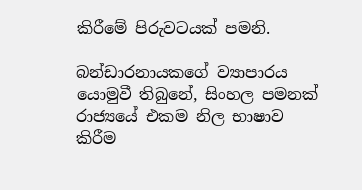කිරීමේ පිරුවටයක් පමනි.

බන්ඩාරනායකගේ ව්‍යාපාරය යොමුවී තිබුනේ, සිංහල පමනක් රාජ්‍යයේ එකම නිල භාෂාව කිරීම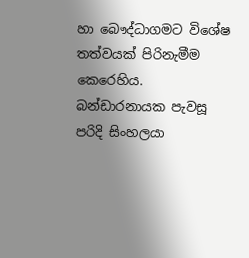හා බෞද්ධාගමට විශේෂ තත්වයක් පිරිනැමීම කෙරෙහිය. බන්ඩාරනායක පැවසූ පරිදි සිංහලයා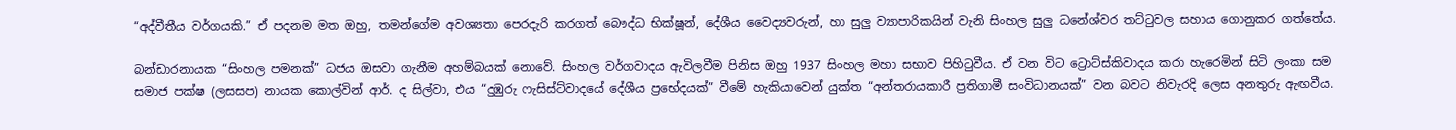“අද්වීතීය වර්ගයකි.” ඒ පදනම මත ඔහු, තමන්ගේම අවශ්‍යතා පෙරදැරි කරගත් බෞද්ධ භික්ෂූන්, දේශීය වෛද්‍යවරුන්, හා සුලු ව්‍යාපාරිකයින් වැනි සිංහල සුලු ධනේශ්වර තට්ටුවල සහාය ගොනුකර ගත්තේය.

බන්ඩාරනායක “සිංහල පමනක්” ධජය ඔසවා ගැනීම අහම්බයක් නොවේ. සිංහල වර්ගවාදය ඇවිලවීම පිනිස ඔහු 1937 සිංහල මහා සභාව පිහිටුවීය. ඒ වන විට ට්‍රොට්ස්කිවාදය කරා හැරෙමින් සිටි ලංකා සම සමාජ පක්ෂ (ලසසප) නායක කොල්වින් ආර්. ද සිල්වා, එය “දුඹුරු ෆැසිස්ට්වාදයේ දේශීය ප්‍රභේදයක්” වීමේ හැකියාවෙන් යුක්ත “අන්තරායකාරී ප්‍රතිගාමී සංවිධානයක්” වන බවට නිවැරදි ලෙස අනතුරු ඇඟවීය.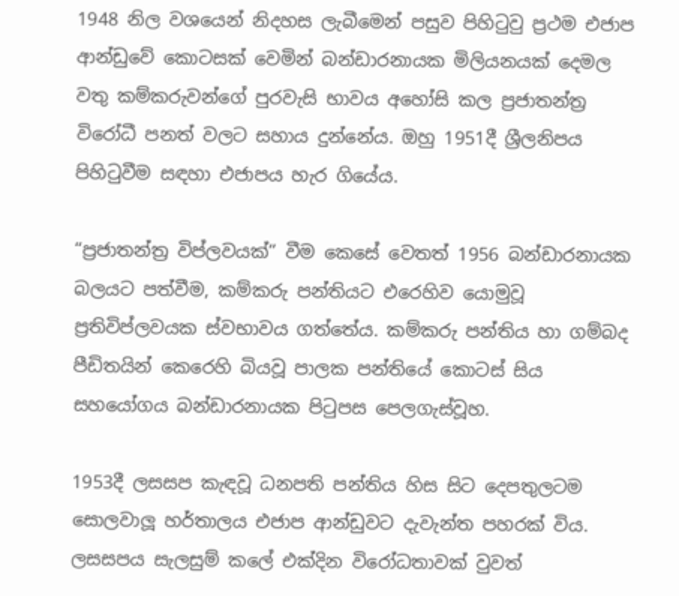1948 නිල වශයෙන් නිදහස ලැබීමෙන් පසුව පිහිටුවු ප්‍රථම එජාප ආන්ඩුවේ කොටසක් වෙමින් බන්ඩාරනායක මිලියනයක් දෙමල වතු කම්කරුවන්ගේ පුරවැසි භාවය අහෝසි කල ප්‍රජාතන්ත්‍ර විරෝධී පනත් වලට සහාය දුන්නේය. ඔහු 1951දී ශ්‍රීලනිපය පිහිටුවීම සඳහා එජාපය හැර ගියේය.

“ප්‍රජාතන්ත්‍ර විප්ලවයක්” වීම කෙසේ වෙතත් 1956 බන්ඩාරනායක බලයට පත්වීම, කම්කරු පන්තියට එරෙහිව යොමුවූ ප්‍රතිවිප්ලවයක ස්වභාවය ගත්තේය. කම්කරු පන්තිය හා ගම්බද පීඩිතයින් කෙරෙහි බියවූ පාලක පන්තියේ කොටස් සිය සහයෝගය බන්ඩාරනායක පිටුපස පෙලගැස්වූහ.

1953දී ලසසප කැඳවූ ධනපති පන්තිය හිස සිට දෙපතුලටම සොලවාලූ හර්තාලය එජාප ආන්ඩුවට දැවැන්ත පහරක් විය. ලසසපය සැලසුම් කලේ එක්දින විරෝධතාවක් වුවත්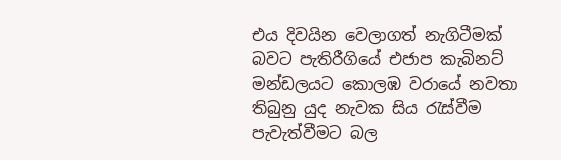එය දිවයින වෙලාගත් නැගිටීමක් බවට පැතිරීගියේ එජාප කැබිනට් මන්ඩලයට කොලඹ වරායේ නවතා තිබුනු යුද නැවක සිය රැස්වීම පැවැත්වීමට බල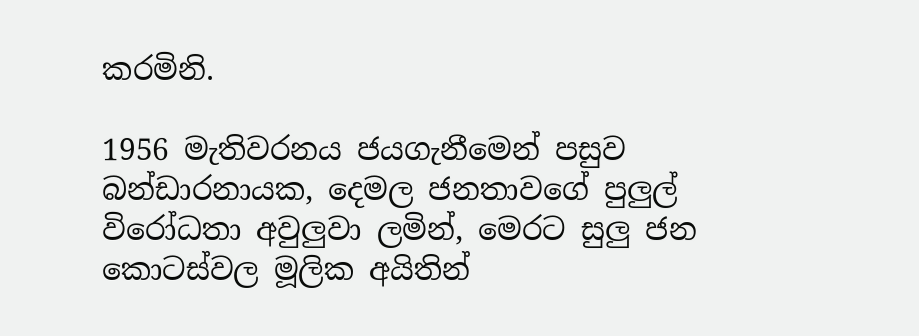කරමිනි.

1956 මැතිවරනය ජයගැනීමෙන් පසුව බන්ඩාරනායක, දෙමල ජනතාවගේ පුලුල් විරෝධතා අවුලුවා ලමින්, මෙරට සුලු ජන කොටස්වල මූලික අයිතින්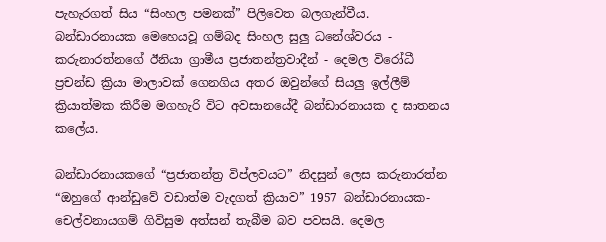පැහැරගත් සිය “සිංහල පමනක්” පිලිවෙත බලගැන්වීය. බන්ඩාරනායක මෙහෙයවූ ගම්බද සිංහල සුලු ධනේශ්වරය - කරුනාරත්නගේ ඊනියා ග්‍රාමීය ප්‍රජාතන්ත්‍රවාදීන් - දෙමල විරෝධී ප්‍රචන්ඩ ක්‍රියා මාලාවක් ගෙනගිය අතර ඔවුන්ගේ සියලු ඉල්ලීම් ක්‍රියාත්මක කිරීම මගහැරි විට අවසානයේදී බන්ඩාරනායක ද ඝාතනය කලේය.

බන්ඩාරනායකගේ “ප්‍රජාතන්ත්‍ර විප්ලවයට” නිදසුන් ලෙස කරුනාරත්න “ඔහුගේ ආන්ඩුවේ වඩාත්ම වැදගත් ක්‍රියාව” 1957 බන්ඩාරනායක-චෙල්වනායගම් ගිවිසුම අත්සන් තැබීම බව පවසයි. දෙමල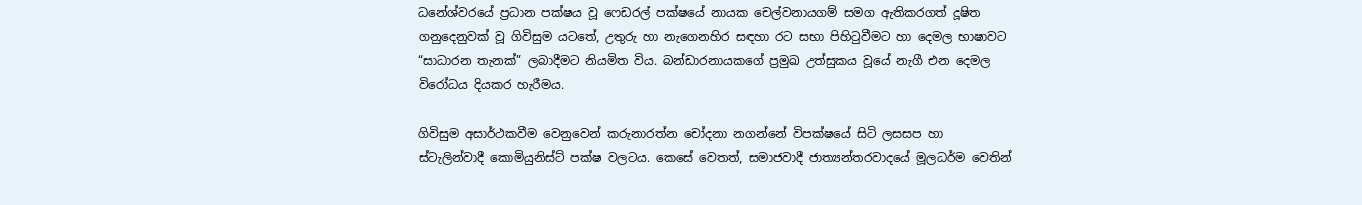ධනේශ්වරයේ ප්‍රධාන පක්ෂය වූ ෆෙඩරල් පක්ෂයේ නායක චෙල්වනායගම් සමග ඇතිකරගත් දූෂිත ගනුදෙනුවක් වූ ගිවිසුම යටතේ, උතුරු හා නැගෙනහිර සඳහා රට සභා පිහිටුවීමට හා දෙමල භාෂාවට “සාධාරන තැනක්” ලබාදීමට නියමිත විය. බන්ඩාරනායකගේ ප්‍රමුඛ උත්සුකය වූයේ නැගී එන දෙමල විරෝධය දියකර හැරීමය.

ගිවිසුම අසාර්ථකවීම වෙනුවෙන් කරුනාරත්න චෝදනා නගන්නේ විපක්ෂයේ සිටි ලසසප හා ස්ටැලින්වාදී කොමියුනිස්ට් පක්ෂ වලටය. කෙසේ වෙතත්, සමාජවාදී ජාත්‍යන්තරවාදයේ මූලධර්ම වෙතින්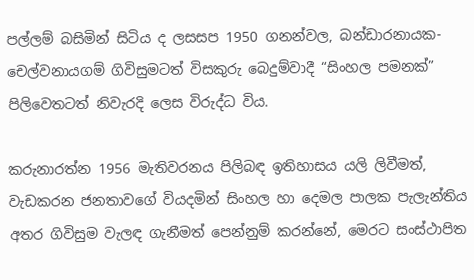පල්ලම් බසිමින් සිටිය ද ලසසප 1950 ගනන්වල, බන්ඩාරනායක-චෙල්වනායගම් ගිවිසුමටත් විසකුරු බෙදුම්වාදී “සිංහල පමනක්” පිලිවෙතටත් නිවැරදි ලෙස විරුද්ධ විය.

කරුනාරත්න 1956 මැතිවරනය පිලිබඳ ඉතිහාසය යලි ලිවීමත්, වැඩකරන ජනතාවගේ වියදමින් සිංහල හා දෙමල පාලක පැලැන්තිය අතර ගිවිසුම වැලඳ ගැනීමත් පෙන්නුම් කරන්නේ, මෙරට සංස්ථාපිත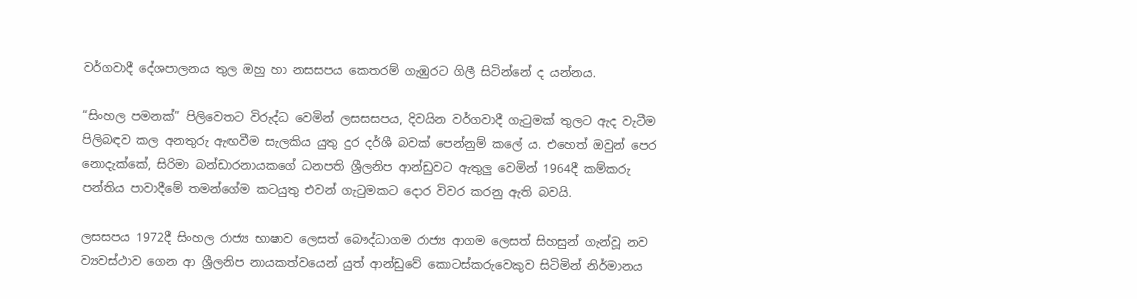වර්ගවාදී දේශපාලනය තුල ඔහු හා නසසපය කෙතරම් ගැඹුරට ගිලී සිටින්නේ ද යන්නය.

“සිංහල පමනක්” පිලිවෙතට විරුද්ධ වෙමින් ලසසසපය, දිවයින වර්ගවාදී ගැටුමක් තුලට ඇද වැටීම පිලිබඳව කල අනතුරු ඇඟවීම සැලකිය යුතු දුර දර්ශී බවක් පෙන්නුම් කලේ ය. එහෙත් ඔවුන් පෙර නොදැක්කේ, සිරිමා බන්ඩාරනායකගේ ධනපති ශ්‍රීලනිප ආන්ඩුවට ඇතුලු වෙමින් 1964දී කම්කරු පන්තිය පාවාදීමේ තමන්ගේම කටයුතු එවන් ගැටුමකට දොර විවර කරනු ඇති බවයි.

ලසසපය 1972දී සිංහල රාජ්‍ය භාෂාව ලෙසත් බෞද්ධාගම රාජ්‍ය ආගම ලෙසත් සිහසුන් ගැන්වූ නව ව්‍යවස්ථාව ගෙන ආ ශ්‍රීලනිප නායකත්වයෙන් යුත් ආන්ඩුවේ කොටස්කරුවෙකුව සිටිමින් නිර්මානය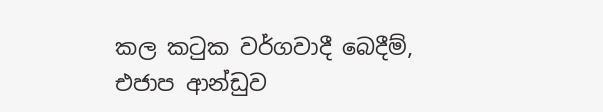කල කටුක වර්ගවාදී බෙදීම්, එජාප ආන්ඩුව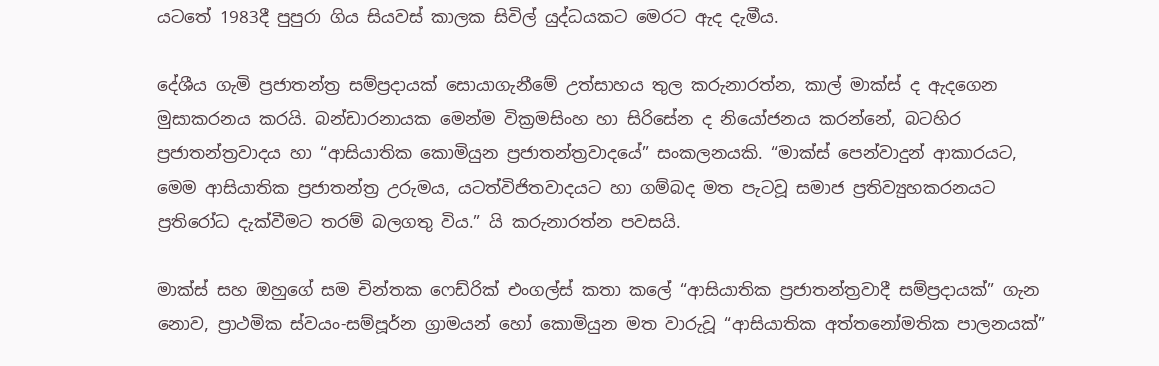යටතේ 1983දී පුපුරා ගිය සියවස් කාලක සිවිල් යුද්ධයකට මෙරට ඇද දැමීය.

දේශීය ගැමි ප්‍රජාතන්ත්‍ර සම්ප්‍රදායක් සොයාගැනීමේ උත්සාහය තුල කරුනාරත්න, කාල් මාක්ස් ද ඇදගෙන මුසාකරනය කරයි. බන්ඩාරනායක මෙන්ම වික්‍රමසිංහ හා සිරිසේන ද නියෝජනය කරන්නේ, බටහිර ප්‍රජාතන්ත්‍රවාදය හා “ආසියාතික කොමියුන ප්‍රජාතන්ත්‍රවාදයේ” සංකලනයකි. “මාක්ස් පෙන්වාදුන් ආකාරයට, මෙම ආසියාතික ප්‍රජාතන්ත්‍ර උරුමය, යටත්විජිතවාදයට හා ගම්බද මත පැටවූ සමාජ ප්‍රතිව්‍යුහකරනයට ප්‍රතිරෝධ දැක්වීමට තරම් බලගතු විය.” යි කරුනාරත්න පවසයි.

මාක්ස් සහ ඔහුගේ සම චින්තක ෆෙඩ්රික් එංගල්ස් කතා කලේ “ආසියාතික ප්‍රජාතන්ත්‍රවාදී සම්ප්‍රදායක්” ගැන නොව, ප්‍රාථමික ස්වයං-සම්පූර්න ග්‍රාමයන් හෝ කොමියුන මත වාරුවූ “ආසියාතික අත්තනෝමතික පාලනයක්”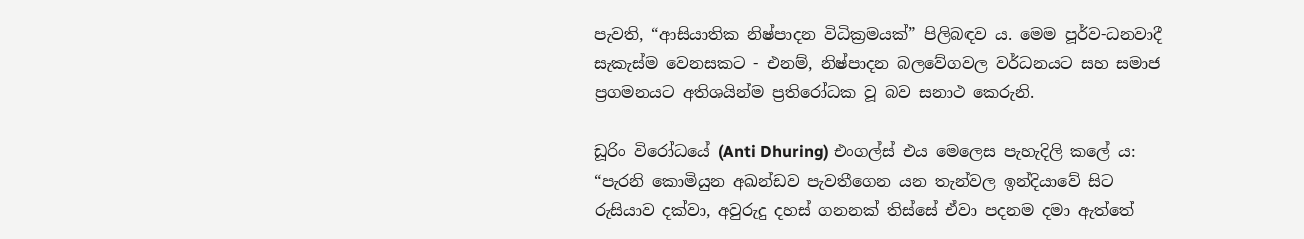පැවති, “ආසියාතික නිෂ්පාදන විධික්‍රමයක්” පිලිබඳව ය. මෙම පූර්ව-ධනවාදී සැකැස්ම වෙනසකට - එනම්, නිෂ්පාදන බලවේගවල වර්ධනයට සහ සමාජ ප්‍රගමනයට අතිශයින්ම ප්‍රතිරෝධක වූ බව සනාථ කෙරුනි.

ඩූරිං විරෝධයේ (Anti Dhuring) එංගල්ස් එය මෙලෙස පැහැදිලි කලේ ය: “පැරනි කොමියුන අඛන්ඩව පැවතීගෙන යන තැන්වල ඉන්දියාවේ සිට රුසියාව දක්වා, අවුරුදු දහස් ගනනක් තිස්සේ ඒවා පදනම දමා ඇත්තේ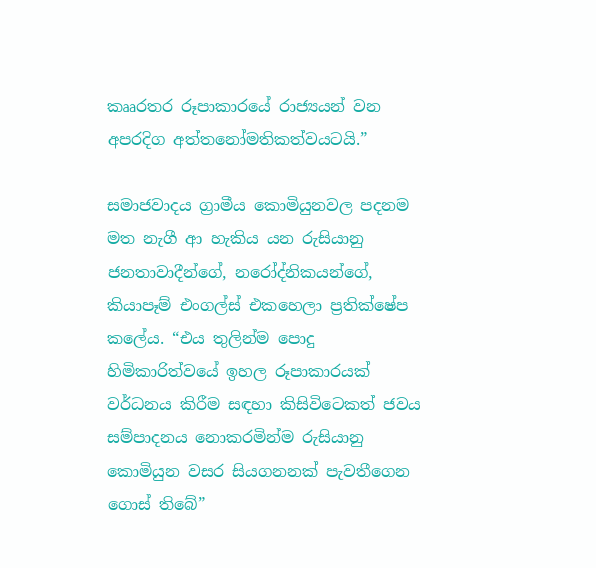කෲරතර රූපාකාරයේ රාජ්‍යයන් වන අපරදිග අත්තනෝමතිකත්වයටයි.”

සමාජවාදය ග්‍රාමීය කොමියුනවල පදනම මත නැගී ආ හැකිය යන රුසියානු ජනතාවාදීන්ගේ, නරෝද්නිකයන්ගේ, කියාපෑම් එංගල්ස් එකහෙලා ප්‍රතික්ෂේප කලේය. “එය තුලින්ම පොදු හිමිකාරිත්වයේ ඉහල රූපාකාරයක් වර්ධනය කිරීම සඳහා කිසිවිටෙකත් ජවය සම්පාදනය නොකරමින්ම රුසියානු කොමියුන වසර සියගනනක් පැවතීගෙන ගොස් තිබේ”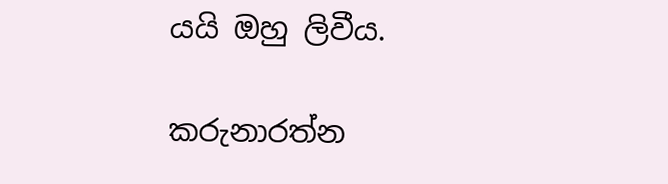යයි ඔහු ලිවීය.

කරුනාරත්න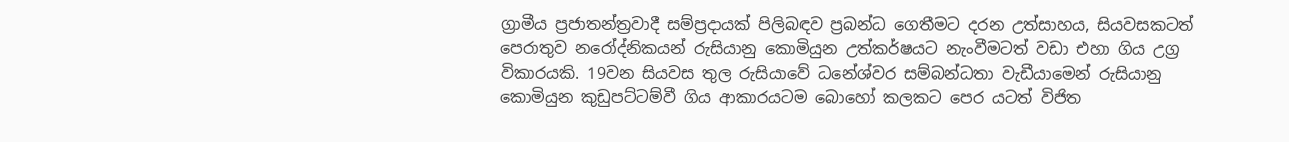ග්‍රාමීය ප්‍රජාතන්ත්‍රවාදී සම්ප්‍රදායක් පිලිබඳව ප්‍රබන්ධ ගෙතීමට දරන උත්සාහය, සියවසකටත් පෙරාතුව නරෝද්නිකයන් රුසියානු කොමියුන උත්කර්ෂයට නැංවීමටත් වඩා එහා ගිය උග්‍ර විකාරයකි. 19වන සියවස තුල රුසියාවේ ධනේශ්වර සම්බන්ධතා වැඩීයාමෙන් රුසියානු කොමියුන කුඩුපට්ටම්වී ගිය ආකාරයටම බොහෝ කලකට පෙර යටත් විජිත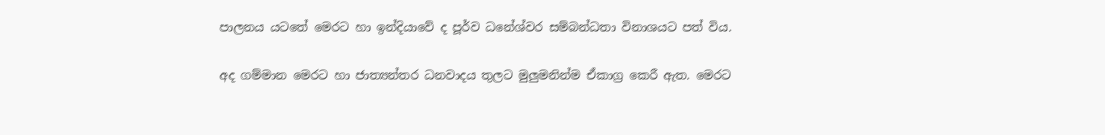පාලනය යටතේ මෙරට හා ඉන්දියාවේ ද පූර්ව ධනේශ්වර සම්බන්ධතා විනාශයට පත් විය.

අද ගම්මාන මෙරට හා ජාත්‍යන්තර ධනවාදය තුලට මුලුමනින්ම ඒකාග්‍ර කෙරී ඇත. මෙරට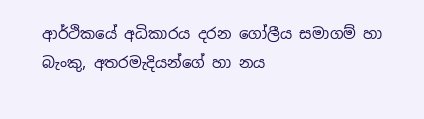ආර්ථිකයේ අධිකාරය දරන ගෝලීය සමාගම් හා බැංකු, අතරමැදියන්ගේ හා නය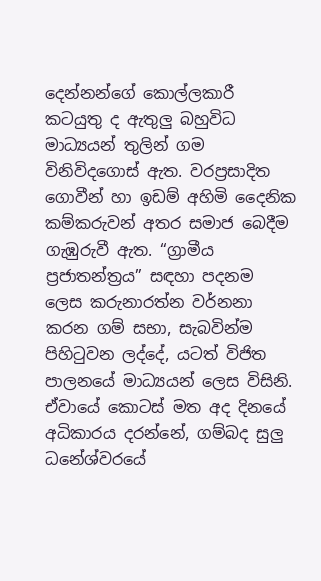දෙන්නන්ගේ කොල්ලකාරී කටයුතු ද ඇතුලු බහුවිධ මාධ්‍යයන් තුලින් ගම විනිවිදගොස් ඇත. වරප්‍රසාදිත ගොවීන් හා ඉඩම් අහිමි දෛනික කම්කරුවන් අතර සමාජ බෙදීම ගැඹුරුවී ඇත. “ග්‍රාමීය ප්‍රජාතන්ත්‍රය” සඳහා පදනම ලෙස කරුනාරත්න වර්නනා කරන ගම් සභා, සැබවින්ම පිහිටුවන ලද්දේ, යටත් විජිත පාලනයේ මාධ්‍යයන් ලෙස විසිනි. ඒවායේ කොටස් මත අද දිනයේ අධිකාරය දරන්නේ, ගම්බද සුලු ධනේශ්වරයේ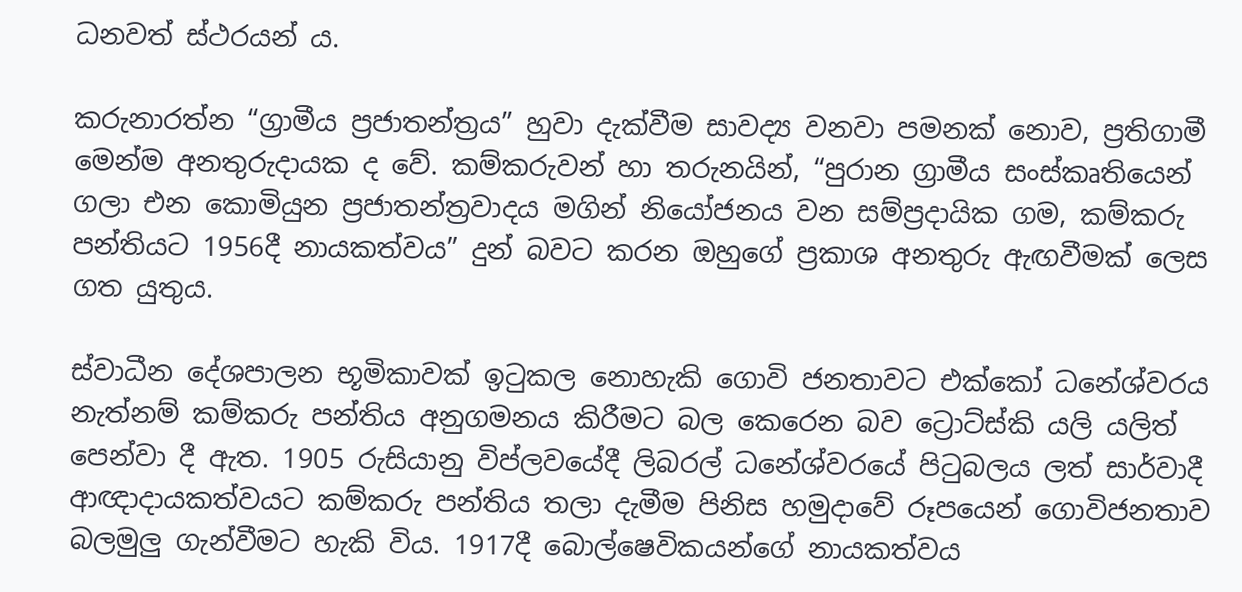ධනවත් ස්ථරයන් ය.

කරුනාරත්න “ග්‍රාමීය ප්‍රජාතන්ත්‍රය” හුවා දැක්වීම සාවද්‍ය වනවා පමනක් නොව, ප්‍රතිගාමී මෙන්ම අනතුරුදායක ද වේ. කම්කරුවන් හා තරුනයින්, “පුරාන ග්‍රාමීය සංස්කෘතියෙන් ගලා එන කොමියුන ප්‍රජාතන්ත්‍රවාදය මගින් නියෝජනය වන සම්ප්‍රදායික ගම, කම්කරු පන්තියට 1956දී නායකත්වය” දුන් බවට කරන ඔහුගේ ප්‍රකාශ අනතුරු ඇඟවීමක් ලෙස ගත යුතුය.

ස්වාධීන දේශපාලන භූමිකාවක් ඉටුකල නොහැකි ගොවි ජනතාවට එක්කෝ ධනේශ්වරය නැත්නම් කම්කරු පන්තිය අනුගමනය කිරීමට බල කෙරෙන බව ට්‍රොට්ස්කි යලි යලිත් පෙන්වා දී ඇත. 1905 රුසියානු විප්ලවයේදී ලිබරල් ධනේශ්වරයේ පිටුබලය ලත් සාර්වාදී ආඥාදායකත්වයට කම්කරු පන්තිය තලා දැමීම පිනිස හමුදාවේ රූපයෙන් ගොවිජනතාව බලමුලු ගැන්වීමට හැකි විය. 1917දී බොල්ෂෙවිකයන්ගේ නායකත්වය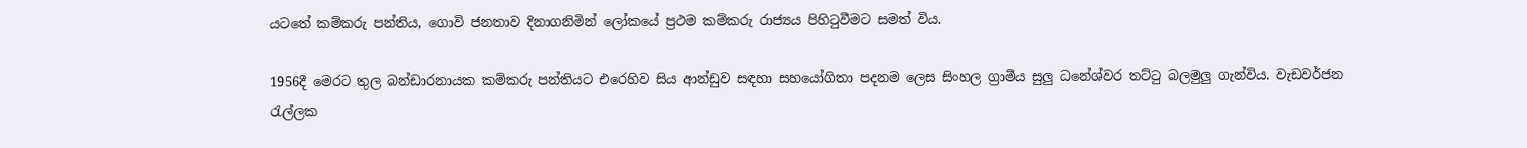යටතේ කම්කරු පන්තිය, ගොවි ජනතාව දිනාගනිමින් ලෝකයේ ප්‍රථම කම්කරු රාජ්‍යය පිහිටුවීමට සමත් විය.

1956දී මෙරට තුල බන්ඩාරනායක කම්කරු පන්තියට එරෙහිව සිය ආන්ඩුව සඳහා සහයෝගිතා පදනම ලෙස සිංහල ග්‍රාමීය සුලු ධනේශ්වර තට්ටු බලමුලු ගැන්විය. වැඩවර්ජන රැල්ලක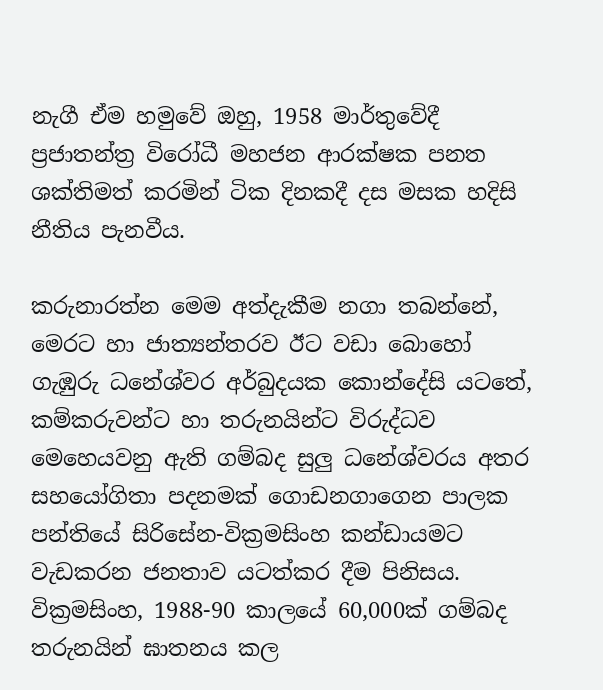නැගී ඒම හමුවේ ඔහු, 1958 මාර්තුවේදී ප්‍රජාතන්ත්‍ර විරෝධී මහජන ආරක්ෂක පනත ශක්තිමත් කරමින් ටික දිනකදී දස මසක හදිසි නීතිය පැනවීය.

කරුනාරත්න මෙම අත්දැකීම නගා තබන්නේ, මෙරට හා ජාත්‍යන්තරව ඊට වඩා බොහෝ ගැඹුරු ධනේශ්වර අර්බුදයක කොන්දේසි යටතේ, කම්කරුවන්ට හා තරුනයින්ට විරුද්ධව මෙහෙයවනු ඇති ගම්බද සුලු ධනේශ්වරය අතර සහයෝගිතා පදනමක් ගොඩනගාගෙන පාලක පන්තියේ සිරිසේන-වික්‍රමසිංහ කන්ඩායමට වැඩකරන ජනතාව යටත්කර දීම පිනිසය. වික්‍රමසිංහ, 1988-90 කාලයේ 60,000ක් ගම්බද තරුනයින් ඝාතනය කල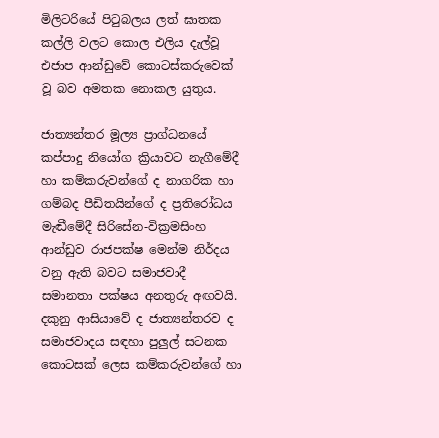මිලිටරියේ පිටුබලය ලත් ඝාතක කල්ලි වලට කොල එලිය දැල්වූ එජාප ආන්ඩුවේ කොටස්කරුවෙක් වූ බව අමතක නොකල යුතුය.

ජාත්‍යන්තර මූල්‍ය ප්‍රාග්ධනයේ කප්පාදු නියෝග ක්‍රියාවට නැගීමේදී හා කම්කරුවන්ගේ ද නාගරික හා ගම්බද පීඩිතයින්ගේ ද ප්‍රතිරෝධය මැඬීමේදී සිරිසේන-වික්‍රමසිංහ ආන්ඩුව රාජපක්ෂ මෙන්ම නිර්දය වනු ඇති බවට සමාජවාදී සමානතා පක්ෂය අනතුරු අඟවයි. දකුනු ආසියාවේ ද ජාත්‍යන්තරව ද සමාජවාදය සඳහා පුලුල් සටනක කොටසක් ලෙස කම්කරුවන්ගේ හා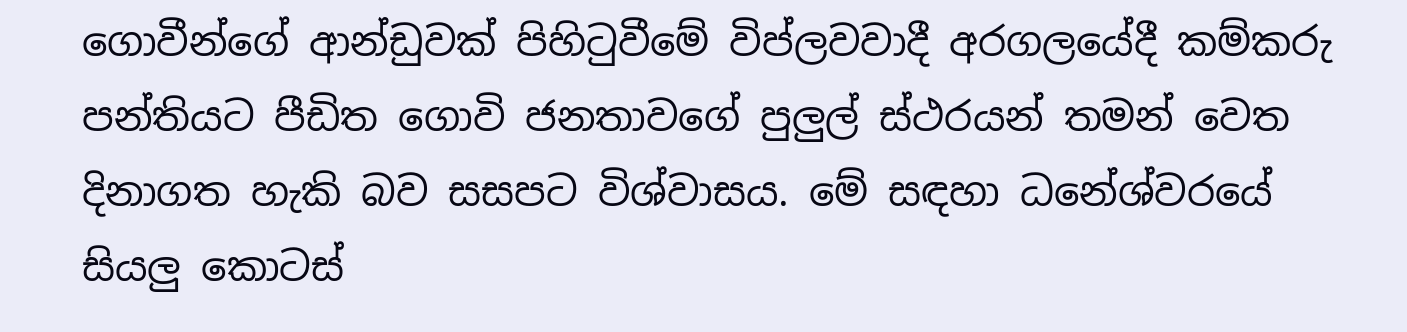ගොවීන්ගේ ආන්ඩුවක් පිහිටුවීමේ විප්ලවවාදී අරගලයේදී කම්කරු පන්තියට පීඩිත ගොවි ජනතාවගේ පුලුල් ස්ථරයන් තමන් වෙත දිනාගත හැකි බව සසපට විශ්වාසය. මේ සඳහා ධනේශ්වරයේ සියලු කොටස්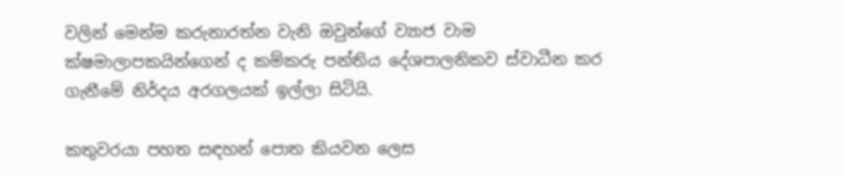වලින් මෙන්ම කරුනාරත්න වැනි ඔවුන්ගේ ව්‍යාජ වාම ක්ෂමාලාපකයින්ගෙන් ද කම්කරු පන්තිය දේශපාලනිකව ස්වාධීන කර ගැනීමේ නිර්දය අරගලයක් ඉල්ලා සිටියි.

කතුවරයා පහත සඳහන් පොත කියවන ලෙස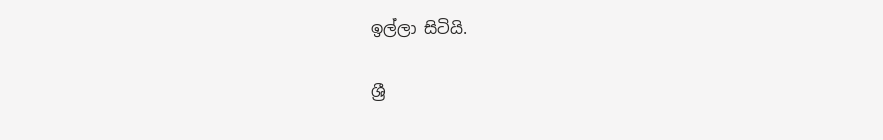ඉල්ලා සිටියි.

ශ්‍රී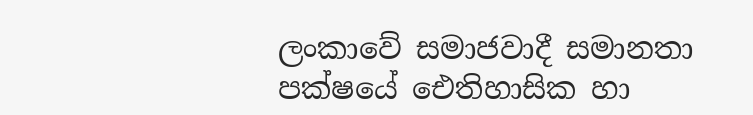ලංකාවේ සමාජවාදී සමානතා පක්ෂයේ ඓතිහාසික හා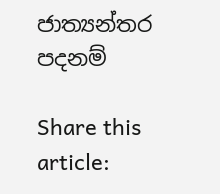ජාත්‍යන්තර පදනම්

Share this article: